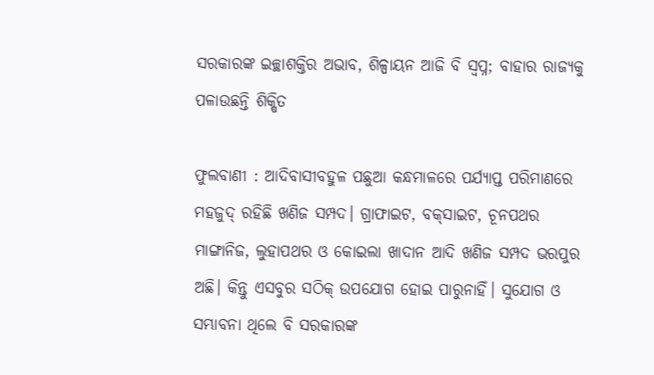ସରକାରଙ୍କ ଇଚ୍ଛାଶକ୍ତିର ଅଭାବ, ଶିଳ୍ପାୟନ ଆଜି ବି ସ୍ବପ୍ନ; ବାହାର ରାଜ୍ୟକୁ ପଳାଉଛନ୍ତି ଶିକ୍ଷିତ

ଫୁଲବାଣୀ : ଆଦିବାସୀବହୁଳ ପଛୁଆ କନ୍ଧମାଳରେ ପର୍ଯ୍ୟାପ୍ତ ପରିମାଣରେ ମହଜୁଦ୍ ରହିଛି ଖଣିଜ ସମ୍ପଦ। ଗ୍ରାଫାଇଟ, ବକ୍‌ସାଇଟ, ଚୂନପଥର ମାଙ୍ଗାନିଜ, ଲୁହାପଥର ଓ କୋଇଲା ଖାଦାନ ଆଦି ଖଣିଜ ସମ୍ପଦ ଭରପୁର ଅଛି। କିନ୍ତୁ ଏସବୁର ସଠିକ୍ ଉପଯୋଗ ହୋଇ ପାରୁନାହିଁ। ସୁଯୋଗ ଓ ସମ୍ଭାବନା ଥିଲେ ବି ସରକାରଙ୍କ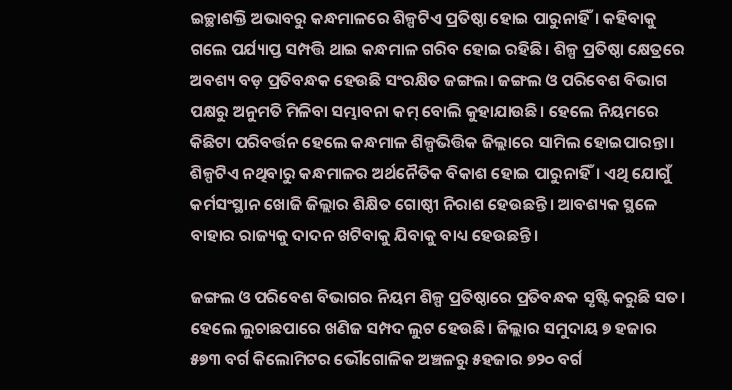ଇଚ୍ଛାଶକ୍ତି ଅଭାବରୁ କନ୍ଧମାଳରେ ଶିଳ୍ପଟିଏ ପ୍ରତିଷ୍ଠା ହୋଇ ପାରୁନାହିଁ। କହିବାକୁ ଗଲେ ପର୍ଯ୍ୟାପ୍ତ ସମ୍ପତ୍ତି ଥାଇ କନ୍ଧମାଳ ଗରିବ ହୋଇ ରହିଛି। ଶିଳ୍ପ ପ୍ରତିଷ୍ଠା କ୍ଷେତ୍ରରେ ଅବଶ୍ୟ ବଡ଼ ପ୍ରତିବନ୍ଧକ ହେଉଛି ସଂରକ୍ଷିତ ଜଙ୍ଗଲ। ଜଙ୍ଗଲ ଓ ପରିବେଶ ବିଭାଗ ପକ୍ଷରୁ ଅନୁମତି ମିଳିବା ସମ୍ଭାବନା କମ୍ ବୋଲି କୁହାଯାଉଛି। ହେଲେ ନିୟମରେ କିଛିଟା ପରିବର୍ତ୍ତନ ହେଲେ କନ୍ଧମାଳ ଶିଳ୍ପଭିତ୍ତିକ ଜିଲ୍ଲାରେ ସାମିଲ ହୋଇପାରନ୍ତା। ଶିଳ୍ପଟିଏ ନଥିବାରୁ କନ୍ଧମାଳର ଅର୍ଥନୈତିକ ବିକାଶ ହୋଇ ପାରୁନାହିଁ। ଏଥି ଯୋଗୁଁ କର୍ମସଂସ୍ଥାନ ଖୋଜି ଜିଲ୍ଲାର ଶିକ୍ଷିତ ଗୋଷ୍ଠୀ ନିରାଶ ହେଉଛନ୍ତି। ଆବଶ୍ୟକ ସ୍ଥଳେ ବାହାର ରାଜ୍ୟକୁ ଦାଦନ ଖଟିବାକୁ ଯିବାକୁ ବାଧ୍ୟ ହେଉଛନ୍ତି।

ଜଙ୍ଗଲ ଓ ପରିବେଶ ବିଭାଗର ନିୟମ ଶିଳ୍ପ ପ୍ରତିଷ୍ଠାରେ ପ୍ରତିବନ୍ଧକ ସୃଷ୍ଟି କରୁଛି ସତ। ହେଲେ ଲୁଚାଛପାରେ ଖଣିଜ ସମ୍ପଦ ଲୁଟ ହେଉଛି। ଜିଲ୍ଲାର ସମୁଦାୟ ୭ ହଜାର ୫୭୩ ବର୍ଗ କିଲୋମିଟର ଭୌଗୋଳିକ ଅଞ୍ଚଳରୁ ୫ହଜାର ୭୨୦ ବର୍ଗ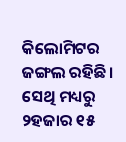କିଲୋମିଟର ଜଙ୍ଗଲ ରହିଛି। ସେଥି ମଧ୍ୟରୁ ୨ହଜାର ୧୫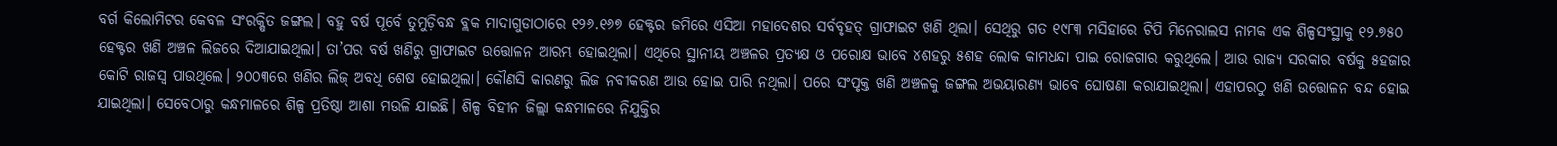ବର୍ଗ କିଲୋମିଟର କେବଳ ସଂରକ୍ଷିତ ଜଙ୍ଗଲ। ବହୁ ବର୍ଷ ପୂର୍ବେ ତୁମୁଡ଼ିବନ୍ଧ ବ୍ଲକ ମାଦାଗୁଡାଠାରେ ୧୨୬.୧୬୭ ହେକ୍ଟର ଜମିରେ ଏସିଆ ମହାଦେଶର ସର୍ବବୃହତ୍ ଗ୍ରାଫାଇଟ ଖଣି ଥିଲା। ସେଥିରୁ ଗତ ୧୯୮୩ ମସିହାରେ ଟିପି ମିନେରାଲସ ନାମକ ଏକ ଶିଳ୍ପସଂସ୍ଥାକୁ ୧୨.୭୫୦ ହେକ୍ଟର ଖଣି ଅଞ୍ଚଳ ଲିଜରେ ଦିଆଯାଇଥିଲା। ତା’ପର ବର୍ଷ ଖଣିରୁ ଗ୍ରାଫାଇଟ ଉତ୍ତୋଳନ ଆରମ୍ଭ ହୋଇଥିଲା। ଏଥିରେ ସ୍ଥାନୀୟ ଅଞ୍ଚଳର ପ୍ରତ୍ୟକ୍ଷ ଓ ପରୋକ୍ଷ ଭାବେ ୪ଶହରୁ ୫ଶହ ଲୋକ କାମଧନ୍ଦା ପାଇ ରୋଜଗାର କରୁଥିଲେ। ଆଉ ରାଜ୍ୟ ସରକାର ବର୍ଷକୁ ୫ହଜାର କୋଟି ରାଜସ୍ବ ପାଉଥିଲେ। ୨୦୦୩ରେ ଖଣିର ଲିଜ୍ ଅବଧି ଶେଷ ହୋଇଥିଲା। କୌଣସି କାରଣରୁ ଲିଜ ନବୀକରଣ ଆଉ ହୋଇ ପାରି ନଥିଲା। ପରେ ସଂପୃକ୍ତ ଖଣି ଅଞ୍ଚଳକୁ ଜଙ୍ଗଲ ଅଭୟାରଣ୍ୟ ଭାବେ ଘୋଷଣା କରାଯାଇଥିଲା। ଏହାପରଠୁ ଖଣି ଉତ୍ତୋଳନ ବନ୍ଦ ହୋଇ ଯାଇଥିଲା। ସେବେଠାରୁ କନ୍ଧମାଳରେ ଶିଳ୍ପ ପ୍ରତିଷ୍ଠା ଆଶା ମଉଳି ଯାଇଛି। ଶିଳ୍ପ ବିହୀନ ଜିଲ୍ଲା କନ୍ଧମାଳରେ ନିଯୁକ୍ତିର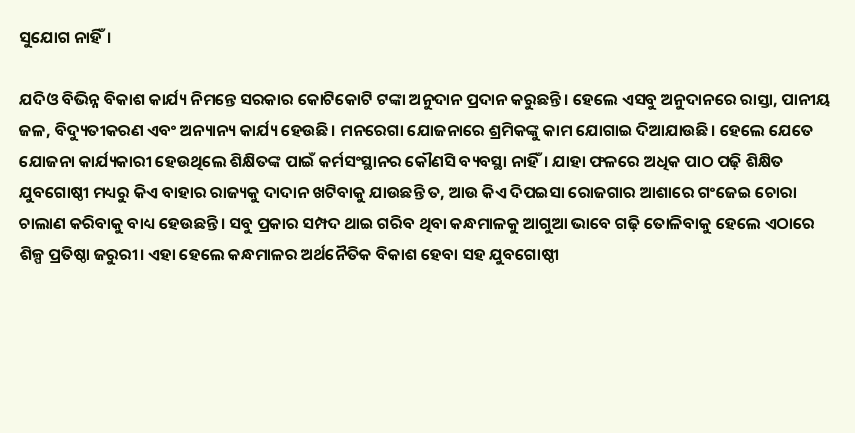ସୁଯୋଗ ନାହିଁ।

ଯଦିଓ ବିଭିନ୍ନ ବିକାଶ କାର୍ଯ୍ୟ ନିମନ୍ତେ ସରକାର କୋଟିକୋଟି ଟଙ୍କା ଅନୁଦାନ ପ୍ରଦାନ କରୁଛନ୍ତି। ହେଲେ ଏସବୁ ଅନୁଦାନରେ ରାସ୍ତା, ପାନୀୟ ଜଳ, ବିଦ୍ୟୁତୀକରଣ ଏବଂ ଅନ୍ୟାନ୍ୟ କାର୍ଯ୍ୟ ହେଉଛି। ମନରେଗା ଯୋଜନାରେ ଶ୍ରମିକଙ୍କୁ କାମ ଯୋଗାଇ ଦିଆଯାଉଛି। ହେଲେ ଯେ‌ତେ ଯୋଜନା କାର୍ଯ୍ୟକାରୀ ହେଉଥିଲେ ଶିକ୍ଷିତଙ୍କ ପାଇଁ କର୍ମସଂସ୍ଥାନର କୌଣସି ବ୍ୟବସ୍ଥା ନାହିଁ। ଯାହା ଫଳରେ ଅଧିକ ପାଠ ପଢ଼ି ଶିକ୍ଷିତ ଯୁବଗୋଷ୍ଠୀ ମଧ୍ୟରୁ କିଏ ବାହାର ରାଜ୍ୟକୁ ଦାଦାନ ଖଟିବାକୁ ଯାଉଛନ୍ତି ତ, ଆଉ କିଏ ଦିପଇସା ରୋଜଗାର ଆଶାରେ ଗଂଜେଇ ଚୋରା ଚାଲାଣ କରିବାକୁ ବାଧ୍ୟ ହେଉଛନ୍ତି। ସବୁ ପ୍ରକାର ସମ୍ପଦ ଥାଇ ଗରିବ ଥିବା କନ୍ଧମାଳକୁ ଆଗୁଆ ଭାବେ ଗଢ଼ି ତୋଳିବାକୁ ହେଲେ ଏଠାରେ ଶିଳ୍ପ ପ୍ରତିଷ୍ଠା ଜରୁରୀ। ଏହା ହେଲେ କନ୍ଧମାଳର ଅର୍ଥନୈତିକ ବିକାଶ ହେବା ସହ ଯୁବଗୋଷ୍ଠୀ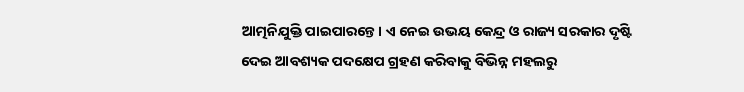ଆତ୍ମନିଯୁକ୍ତି ପାଇପାରନ୍ତେ। ଏ ନେଇ ଉଭୟ କେନ୍ଦ୍ର ଓ ରାଜ୍ୟ ସରକାର ଦୃଷ୍ଟି ଦେଇ ଆବଶ୍ୟକ ପଦ‌କ୍ଷେପ ଗ୍ରହଣ କରିବାକୁ ବିଭିନ୍ନ ମହଲରୁ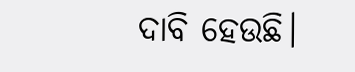ଦାବି ହେଉଛି।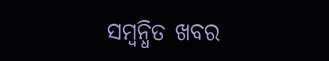ସମ୍ବନ୍ଧିତ ଖବର